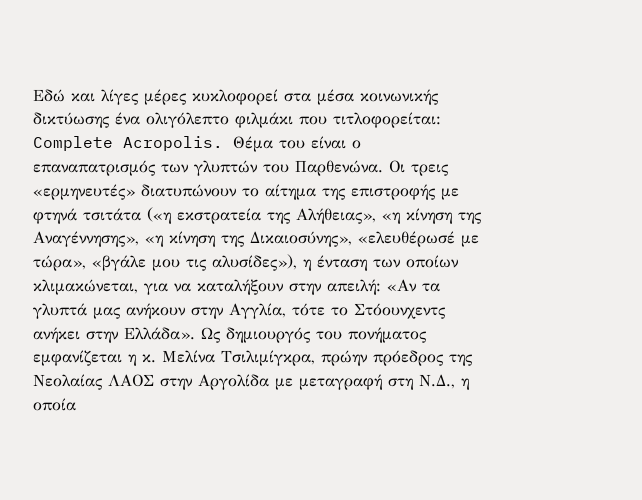Εδώ και λίγες μέρες κυκλοφορεί στα μέσα κοινωνικής δικτύωσης ένα ολιγόλεπτο φιλμάκι που τιτλοφορείται: Complete Acropolis. Θέμα του είναι ο επαναπατρισμός των γλυπτών του Παρθενώνα. Οι τρεις «ερμηνευτές» διατυπώνουν το αίτημα της επιστροφής με φτηνά τσιτάτα («η εκστρατεία της Αλήθειας», «η κίνηση της Αναγέννησης», «η κίνηση της Δικαιοσύνης», «ελευθέρωσέ με τώρα», «βγάλε μου τις αλυσίδες»), η ένταση των οποίων κλιμακώνεται, για να καταλήξουν στην απειλή: «Αν τα γλυπτά μας ανήκουν στην Αγγλία, τότε το Στόουνχεντς ανήκει στην Ελλάδα». Ως δημιουργός του πονήματος εμφανίζεται η κ. Μελίνα Τσιλιμίγκρα, πρώην πρόεδρος της Νεολαίας ΛΑΟΣ στην Αργολίδα με μεταγραφή στη Ν.Δ., η οποία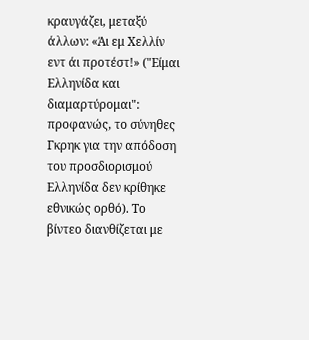κραυγάζει, μεταξύ άλλων: «Άι εμ Χελλίν εντ άι προτέστ!» ("Είμαι Ελληνίδα και διαμαρτύρομαι": προφανώς, το σύνηθες Γκρηκ για την απόδοση του προσδιορισμού Ελληνίδα δεν κρίθηκε εθνικώς ορθό). Το βίντεο διανθίζεται με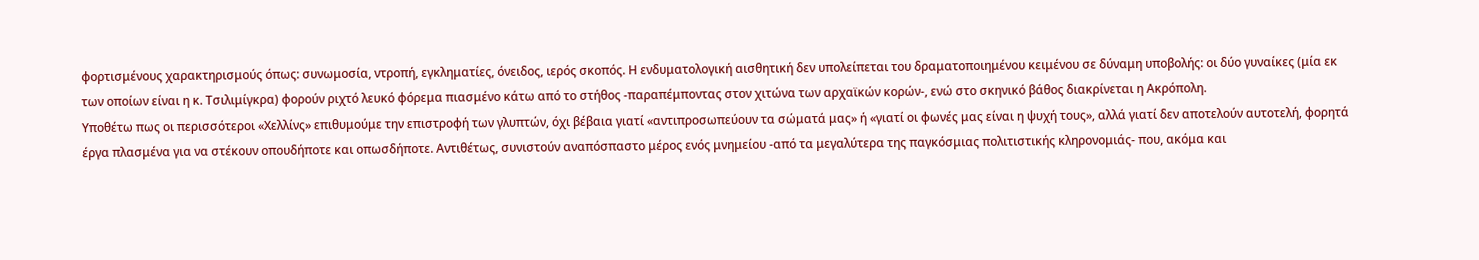φορτισμένους χαρακτηρισμούς όπως: συνωμοσία, ντροπή, εγκληματίες, όνειδος, ιερός σκοπός. Η ενδυματολογική αισθητική δεν υπολείπεται του δραματοποιημένου κειμένου σε δύναμη υποβολής: οι δύο γυναίκες (μία εκ των οποίων είναι η κ. Τσιλιμίγκρα) φορούν ριχτό λευκό φόρεμα πιασμένο κάτω από το στήθος -παραπέμποντας στον χιτώνα των αρχαϊκών κορών-, ενώ στο σκηνικό βάθος διακρίνεται η Ακρόπολη.
Υποθέτω πως οι περισσότεροι «Χελλίνς» επιθυμούμε την επιστροφή των γλυπτών, όχι βέβαια γιατί «αντιπροσωπεύουν τα σώματά μας» ή «γιατί οι φωνές μας είναι η ψυχή τους», αλλά γιατί δεν αποτελούν αυτοτελή, φορητά έργα πλασμένα για να στέκουν οπουδήποτε και οπωσδήποτε. Αντιθέτως, συνιστούν αναπόσπαστο μέρος ενός μνημείου -από τα μεγαλύτερα της παγκόσμιας πολιτιστικής κληρονομιάς- που, ακόμα και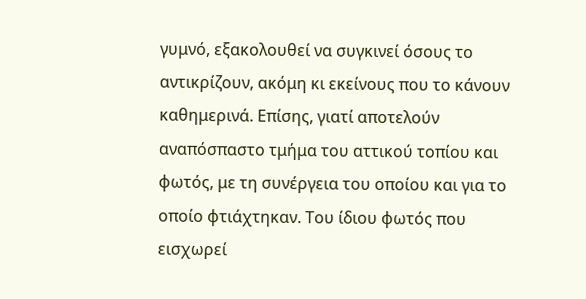γυμνό, εξακολουθεί να συγκινεί όσους το αντικρίζουν, ακόμη κι εκείνους που το κάνουν καθημερινά. Επίσης, γιατί αποτελούν αναπόσπαστο τμήμα του αττικού τοπίου και φωτός, με τη συνέργεια του οποίου και για το οποίο φτιάχτηκαν. Του ίδιου φωτός που εισχωρεί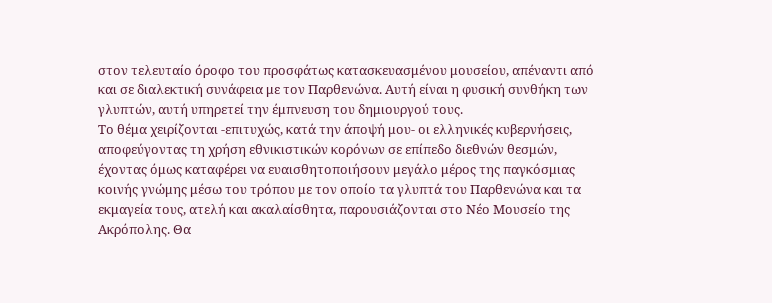στον τελευταίο όροφο του προσφάτως κατασκευασμένου μουσείου, απέναντι από και σε διαλεκτική συνάφεια με τον Παρθενώνα. Αυτή είναι η φυσική συνθήκη των γλυπτών, αυτή υπηρετεί την έμπνευση του δημιουργού τους.
Το θέμα χειρίζονται -επιτυχώς, κατά την άποψή μου- οι ελληνικές κυβερνήσεις, αποφεύγοντας τη χρήση εθνικιστικών κορόνων σε επίπεδο διεθνών θεσμών, έχοντας όμως καταφέρει να ευαισθητοποιήσουν μεγάλο μέρος της παγκόσμιας κοινής γνώμης μέσω του τρόπου με τον οποίο τα γλυπτά του Παρθενώνα και τα εκμαγεία τους, ατελή και ακαλαίσθητα, παρουσιάζονται στο Νέο Μουσείο της Ακρόπολης. Θα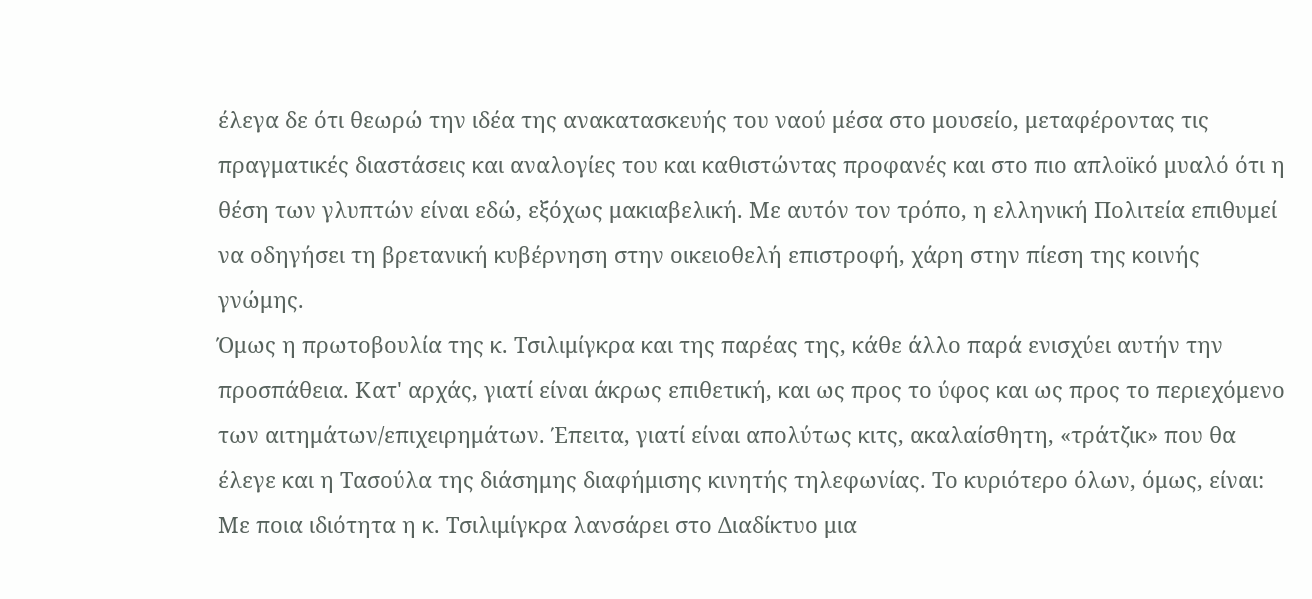έλεγα δε ότι θεωρώ την ιδέα της ανακατασκευής του ναού μέσα στο μουσείο, μεταφέροντας τις πραγματικές διαστάσεις και αναλογίες του και καθιστώντας προφανές και στο πιο απλοϊκό μυαλό ότι η θέση των γλυπτών είναι εδώ, εξόχως μακιαβελική. Με αυτόν τον τρόπο, η ελληνική Πολιτεία επιθυμεί να οδηγήσει τη βρετανική κυβέρνηση στην οικειοθελή επιστροφή, χάρη στην πίεση της κοινής γνώμης.
Όμως η πρωτοβουλία της κ. Τσιλιμίγκρα και της παρέας της, κάθε άλλο παρά ενισχύει αυτήν την προσπάθεια. Κατ' αρχάς, γιατί είναι άκρως επιθετική, και ως προς το ύφος και ως προς το περιεχόμενο των αιτημάτων/επιχειρημάτων. Έπειτα, γιατί είναι απολύτως κιτς, ακαλαίσθητη, «τράτζικ» που θα έλεγε και η Τασούλα της διάσημης διαφήμισης κινητής τηλεφωνίας. Το κυριότερο όλων, όμως, είναι: Με ποια ιδιότητα η κ. Τσιλιμίγκρα λανσάρει στο Διαδίκτυο μια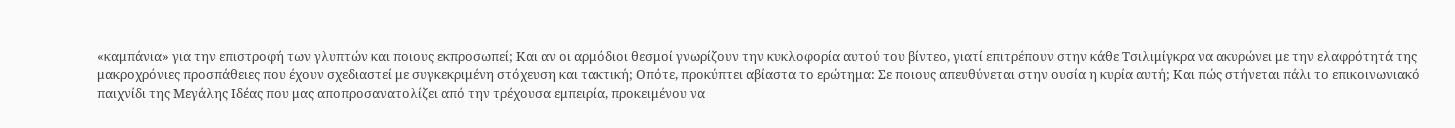«καμπάνια» για την επιστροφή των γλυπτών και ποιους εκπροσωπεί; Και αν οι αρμόδιοι θεσμοί γνωρίζουν την κυκλοφορία αυτού του βίντεο, γιατί επιτρέπουν στην κάθε Τσιλιμίγκρα να ακυρώνει με την ελαφρότητά της μακροχρόνιες προσπάθειες που έχουν σχεδιαστεί με συγκεκριμένη στόχευση και τακτική; Οπότε, προκύπτει αβίαστα το ερώτημα: Σε ποιους απευθύνεται στην ουσία η κυρία αυτή; Και πώς στήνεται πάλι το επικοινωνιακό παιχνίδι της Μεγάλης Ιδέας που μας αποπροσανατολίζει από την τρέχουσα εμπειρία, προκειμένου να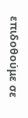επιδοθούμε σε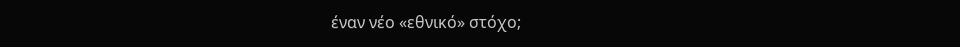έναν νέο «εθνικό» στόχο;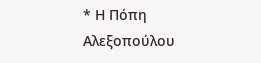* Η Πόπη Αλεξοπούλου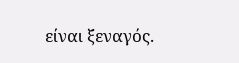είναι ξεναγός.